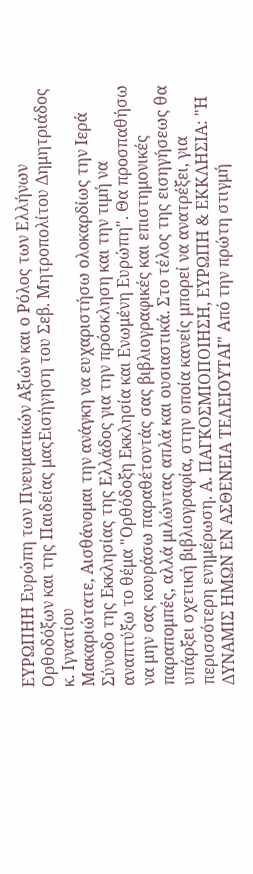ΕΥΡΩΠΗΗ Ευρώπη των Πνευματικών Αξιών και ο Ρόλος των Ελλήνων Ορθοδόξων και της Παιδείας μαςΕισήγηση του Σεβ. Μητροπολίτου Δημητριάδος κ. Ιγνατίου
Μακαριώτατε, Αισθάνομαι την ανάγκη να ευχαριστήσω ολοκαρδίως την Ιερά Σύνοδο της Εκκλησίας της Ελλάδος για την πρόσκληση και την τιμή να αναπτύξω το θέμα "Ορθόδοξη Εκκλησία και Ενωμένη Ευρώπη". Θα προσπαθήσω να μην σας κουράσω παραθέτοντάς σας βιβλιογραφικές και επιστημονικές παραπομπές, αλλά μιλώντας απλά και ουσιαστικά. Στο τέλος της εισηγήσεως θα υπάρξει σχετική βιβλιογραφία, στην οποία κανείς μπορεί να ανατρέξει, για περισσότερη ενημέρωση. Α. ΠΑΓΚΟΣΜΙΟΠΟΙΗΣΗ, ΕΥΡΩΠΗ & ΕΚΚΛΗΣΙΑ: "Η ΔΥΝΑΜΙΣ ΗΜΩΝ ΕΝ ΑΣΘΕΝΕΙΑ ΤΕΛΕΙΟΥΤΑΙ" Από την πρώτη στιγμή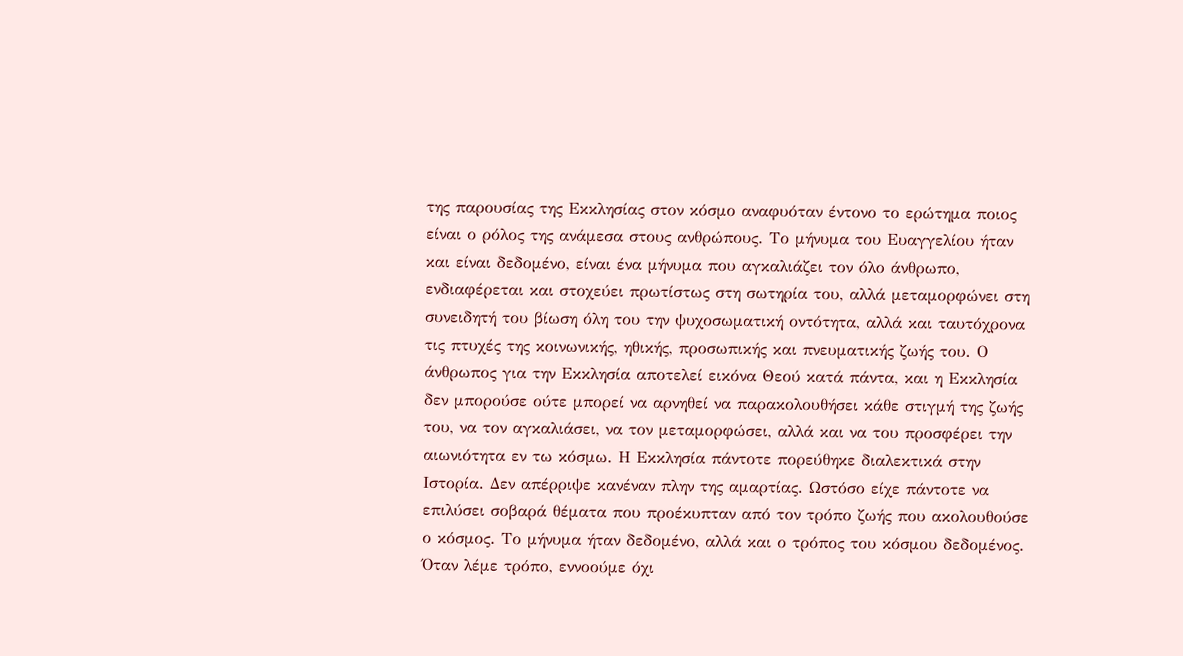της παρουσίας της Εκκλησίας στον κόσμο αναφυόταν έντονο το ερώτημα ποιος είναι ο ρόλος της ανάμεσα στους ανθρώπους. Το μήνυμα του Ευαγγελίου ήταν και είναι δεδομένο, είναι ένα μήνυμα που αγκαλιάζει τον όλο άνθρωπο, ενδιαφέρεται και στοχεύει πρωτίστως στη σωτηρία του, αλλά μεταμορφώνει στη συνειδητή του βίωση όλη του την ψυχοσωματική οντότητα, αλλά και ταυτόχρονα τις πτυχές της κοινωνικής, ηθικής, προσωπικής και πνευματικής ζωής του. Ο άνθρωπος για την Εκκλησία αποτελεί εικόνα Θεού κατά πάντα, και η Εκκλησία δεν μπορούσε ούτε μπορεί να αρνηθεί να παρακολουθήσει κάθε στιγμή της ζωής του, να τον αγκαλιάσει, να τον μεταμορφώσει, αλλά και να του προσφέρει την αιωνιότητα εν τω κόσμω. Η Εκκλησία πάντοτε πορεύθηκε διαλεκτικά στην Ιστορία. Δεν απέρριψε κανέναν πλην της αμαρτίας. Ωστόσο είχε πάντοτε να επιλύσει σοβαρά θέματα που προέκυπταν από τον τρόπο ζωής που ακολουθούσε ο κόσμος. Το μήνυμα ήταν δεδομένο, αλλά και ο τρόπος του κόσμου δεδομένος. Όταν λέμε τρόπο, εννοούμε όχι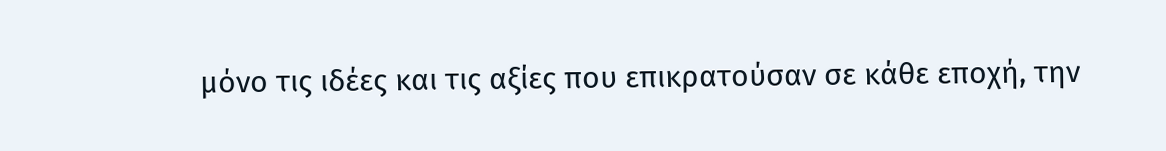μόνο τις ιδέες και τις αξίες που επικρατούσαν σε κάθε εποχή, την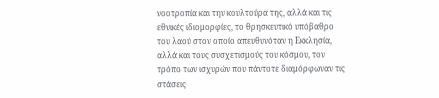νοοτροπία και την κουλτούρα της, αλλά και τις εθνικές ιδιομορφίες, το θρησκευτικό υπόβαθρο του λαού στον οποίο απευθυνόταν η Εκκλησία, αλλά και τους συσχετισμούς του κόσμου, τον τρόπο των ισχυρών που πάντοτε διαμόρφωναν τις στάσεις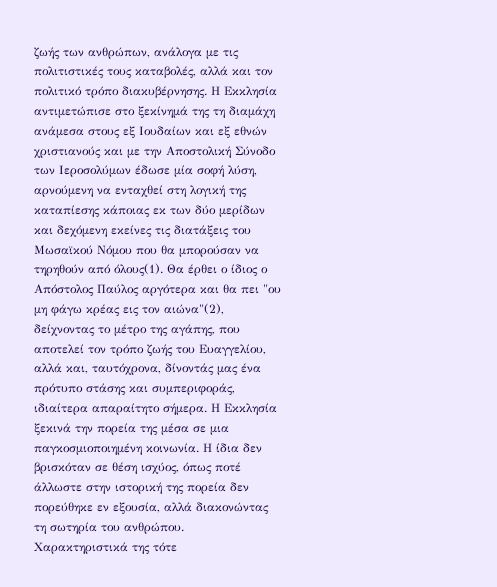ζωής των ανθρώπων, ανάλογα με τις πολιτιστικές τους καταβολές, αλλά και τον πολιτικό τρόπο διακυβέρνησης. Η Εκκλησία αντιμετώπισε στο ξεκίνημά της τη διαμάχη ανάμεσα στους εξ Ιουδαίων και εξ εθνών χριστιανούς και με την Αποστολική Σύνοδο των Ιεροσολύμων έδωσε μία σοφή λύση, αρνούμενη να ενταχθεί στη λογική της καταπίεσης κάποιας εκ των δύο μερίδων και δεχόμενη εκείνες τις διατάξεις του Μωσαϊκού Νόμου που θα μπορούσαν να τηρηθούν από όλους(1). Θα έρθει ο ίδιος ο Απόστολος Παύλος αργότερα και θα πει "ου μη φάγω κρέας εις τον αιώνα"(2), δείχνοντας το μέτρο της αγάπης, που αποτελεί τον τρόπο ζωής του Ευαγγελίου, αλλά και, ταυτόχρονα, δίνοντάς μας ένα πρότυπο στάσης και συμπεριφοράς, ιδιαίτερα απαραίτητο σήμερα. Η Εκκλησία ξεκινά την πορεία της μέσα σε μια παγκοσμιοποιημένη κοινωνία. Η ίδια δεν βρισκόταν σε θέση ισχύος, όπως ποτέ άλλωστε στην ιστορική της πορεία δεν πορεύθηκε εν εξουσία, αλλά διακονώντας τη σωτηρία του ανθρώπου. Χαρακτηριστικά της τότε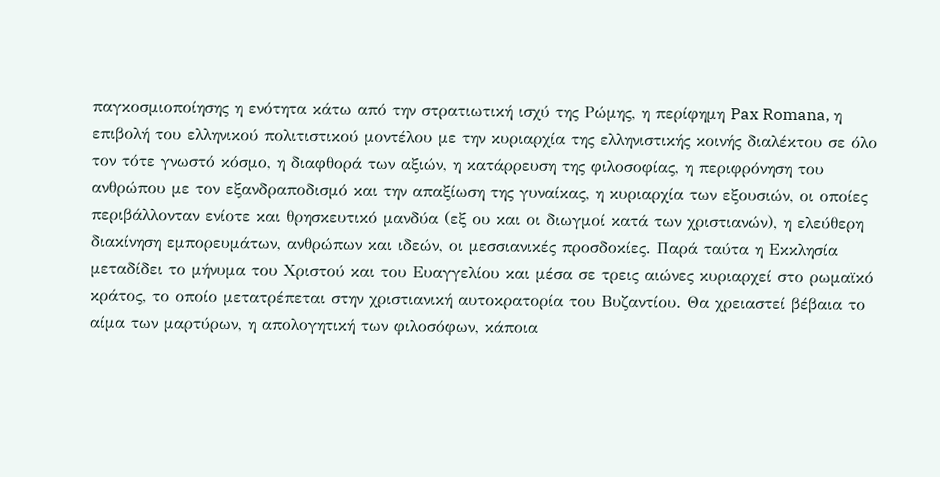παγκοσμιοποίησης η ενότητα κάτω από την στρατιωτική ισχύ της Ρώμης, η περίφημη Pax Romana, η επιβολή του ελληνικού πολιτιστικού μοντέλου με την κυριαρχία της ελληνιστικής κοινής διαλέκτου σε όλο τον τότε γνωστό κόσμο, η διαφθορά των αξιών, η κατάρρευση της φιλοσοφίας, η περιφρόνηση του ανθρώπου με τον εξανδραποδισμό και την απαξίωση της γυναίκας, η κυριαρχία των εξουσιών, οι οποίες περιβάλλονταν ενίοτε και θρησκευτικό μανδύα (εξ ου και οι διωγμοί κατά των χριστιανών), η ελεύθερη διακίνηση εμπορευμάτων, ανθρώπων και ιδεών, οι μεσσιανικές προσδοκίες. Παρά ταύτα η Εκκλησία μεταδίδει το μήνυμα του Χριστού και του Ευαγγελίου και μέσα σε τρεις αιώνες κυριαρχεί στο ρωμαϊκό κράτος, το οποίο μετατρέπεται στην χριστιανική αυτοκρατορία του Βυζαντίου. Θα χρειαστεί βέβαια το αίμα των μαρτύρων, η απολογητική των φιλοσόφων, κάποια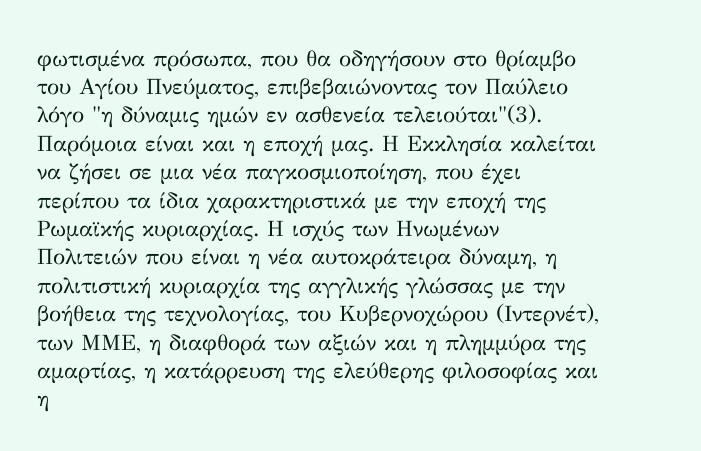φωτισμένα πρόσωπα, που θα οδηγήσουν στο θρίαμβο του Αγίου Πνεύματος, επιβεβαιώνοντας τον Παύλειο λόγο "η δύναμις ημών εν ασθενεία τελειούται"(3). Παρόμοια είναι και η εποχή μας. Η Εκκλησία καλείται να ζήσει σε μια νέα παγκοσμιοποίηση, που έχει περίπου τα ίδια χαρακτηριστικά με την εποχή της Ρωμαϊκής κυριαρχίας. Η ισχύς των Ηνωμένων Πολιτειών που είναι η νέα αυτοκράτειρα δύναμη, η πολιτιστική κυριαρχία της αγγλικής γλώσσας με την βοήθεια της τεχνολογίας, του Κυβερνοχώρου (Ιντερνέτ), των ΜΜΕ, η διαφθορά των αξιών και η πλημμύρα της αμαρτίας, η κατάρρευση της ελεύθερης φιλοσοφίας και η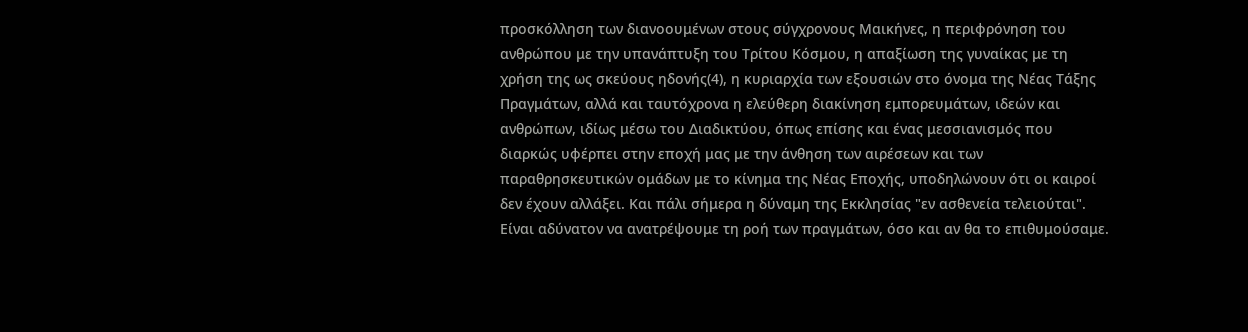προσκόλληση των διανοουμένων στους σύγχρονους Μαικήνες, η περιφρόνηση του ανθρώπου με την υπανάπτυξη του Τρίτου Κόσμου, η απαξίωση της γυναίκας με τη χρήση της ως σκεύους ηδονής(4), η κυριαρχία των εξουσιών στο όνομα της Νέας Τάξης Πραγμάτων, αλλά και ταυτόχρονα η ελεύθερη διακίνηση εμπορευμάτων, ιδεών και ανθρώπων, ιδίως μέσω του Διαδικτύου, όπως επίσης και ένας μεσσιανισμός που διαρκώς υφέρπει στην εποχή μας με την άνθηση των αιρέσεων και των παραθρησκευτικών ομάδων με το κίνημα της Νέας Εποχής, υποδηλώνουν ότι οι καιροί δεν έχουν αλλάξει. Και πάλι σήμερα η δύναμη της Εκκλησίας "εν ασθενεία τελειούται". Είναι αδύνατον να ανατρέψουμε τη ροή των πραγμάτων, όσο και αν θα το επιθυμούσαμε.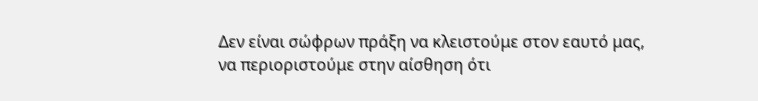Δεν είναι σώφρων πράξη να κλειστούμε στον εαυτό μας, να περιοριστούμε στην αίσθηση ότι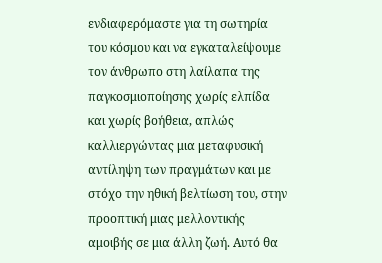ενδιαφερόμαστε για τη σωτηρία του κόσμου και να εγκαταλείψουμε τον άνθρωπο στη λαίλαπα της παγκοσμιοποίησης χωρίς ελπίδα και χωρίς βοήθεια, απλώς καλλιεργώντας μια μεταφυσική αντίληψη των πραγμάτων και με στόχο την ηθική βελτίωση του, στην προοπτική μιας μελλοντικής αμοιβής σε μια άλλη ζωή. Αυτό θα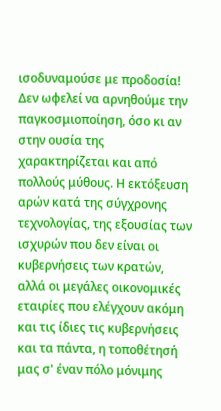ισοδυναμούσε με προδοσία! Δεν ωφελεί να αρνηθούμε την παγκοσμιοποίηση, όσο κι αν στην ουσία της χαρακτηρίζεται και από πολλούς μύθους. Η εκτόξευση αρών κατά της σύγχρονης τεχνολογίας, της εξουσίας των ισχυρών που δεν είναι οι κυβερνήσεις των κρατών, αλλά οι μεγάλες οικονομικές εταιρίες που ελέγχουν ακόμη και τις ίδιες τις κυβερνήσεις και τα πάντα, η τοποθέτησή μας σ' έναν πόλο μόνιμης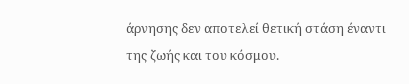άρνησης δεν αποτελεί θετική στάση έναντι της ζωής και του κόσμου.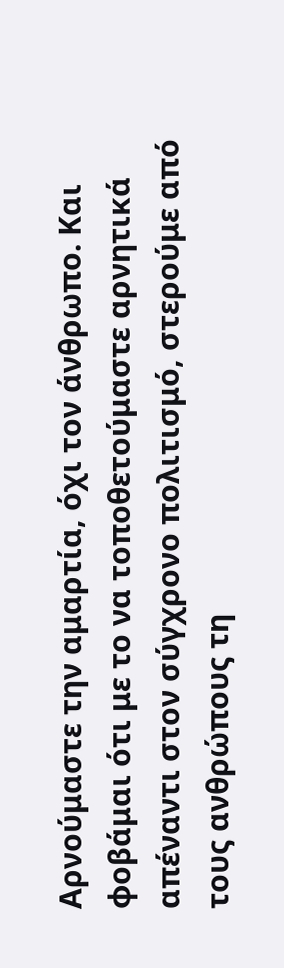Αρνούμαστε την αμαρτία, όχι τον άνθρωπο. Και φοβάμαι ότι με το να τοποθετούμαστε αρνητικά απέναντι στον σύγχρονο πολιτισμό, στερούμε από τους ανθρώπους τη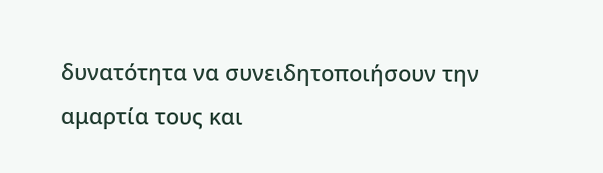δυνατότητα να συνειδητοποιήσουν την αμαρτία τους και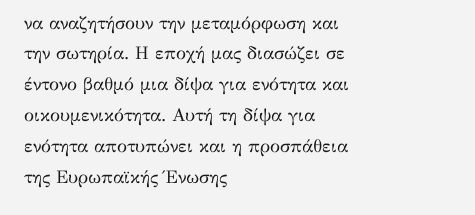να αναζητήσουν την μεταμόρφωση και την σωτηρία. Η εποχή μας διασώζει σε έντονο βαθμό μια δίψα για ενότητα και οικουμενικότητα. Αυτή τη δίψα για ενότητα αποτυπώνει και η προσπάθεια της Ευρωπαϊκής Ένωσης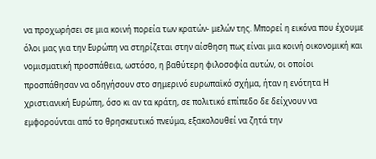να προχωρήσει σε μια κοινή πορεία των κρατών- μελών της. Μπορεί η εικόνα που έχουμε όλοι μας για την Ευρώπη να στηρίζεται στην αίσθηση πως είναι μια κοινή οικονομική και νομισματική προσπάθεια, ωστόσο, η βαθύτερη φιλοσοφία αυτών, οι οποίοι προσπάθησαν να οδηγήσουν στο σημερινό ευρωπαϊκό σχήμα, ήταν η ενότητα Η χριστιανική Ευρώπη, όσο κι αν τα κράτη, σε πολιτικό επίπεδο δε δείχνουν να εμφορούνται από το θρησκευτικό πνεύμα, εξακολουθεί να ζητά την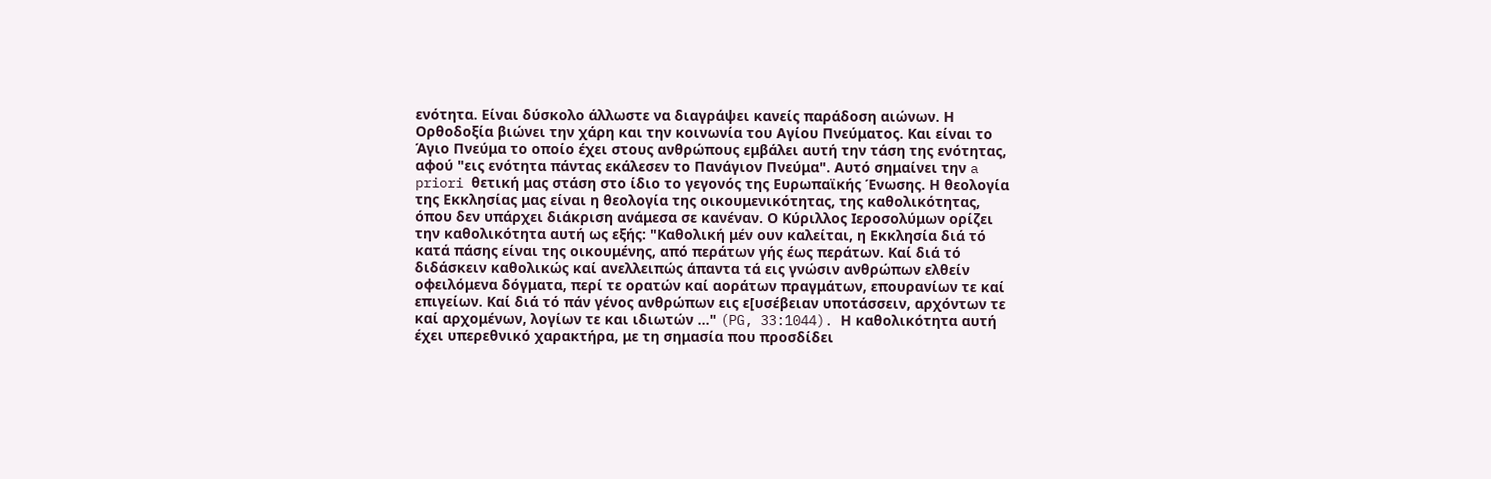ενότητα. Είναι δύσκολο άλλωστε να διαγράψει κανείς παράδοση αιώνων. Η Ορθοδοξία βιώνει την χάρη και την κοινωνία του Αγίου Πνεύματος. Και είναι το Άγιο Πνεύμα το οποίο έχει στους ανθρώπους εμβάλει αυτή την τάση της ενότητας, αφού "εις ενότητα πάντας εκάλεσεν το Πανάγιον Πνεύμα". Αυτό σημαίνει την a priori θετική μας στάση στο ίδιο το γεγονός της Ευρωπαϊκής Ένωσης. Η θεολογία της Εκκλησίας μας είναι η θεολογία της οικουμενικότητας, της καθολικότητας, όπου δεν υπάρχει διάκριση ανάμεσα σε κανέναν. Ο Κύριλλος Ιεροσολύμων ορίζει την καθολικότητα αυτή ως εξής: "Καθολική μέν ουν καλείται, η Εκκλησία διά τό κατά πάσης είναι της οικουμένης, από περάτων γής έως περάτων. Καί διά τό διδάσκειν καθολικώς καί ανελλειπώς άπαντα τά εις γνώσιν ανθρώπων ελθείν οφειλόμενα δόγματα, περί τε ορατών καί αοράτων πραγμάτων, επουρανίων τε καί επιγείων. Καί διά τό πάν γένος ανθρώπων εις ε[υσέβειαν υποτάσσειν, αρχόντων τε καί αρχομένων, λογίων τε και ιδιωτών ..." (PG, 33:1044). Η καθολικότητα αυτή έχει υπερεθνικό χαρακτήρα, με τη σημασία που προσδίδει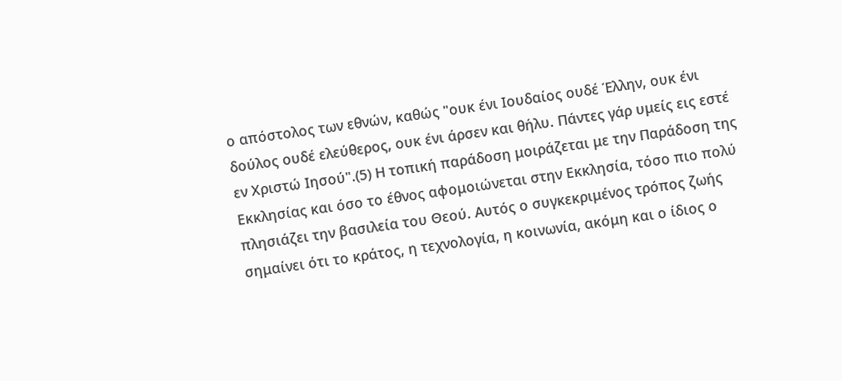ο απόστολος των εθνών, καθώς "ουκ ένι Ιουδαίος ουδέ Έλλην, ουκ ένι δούλος ουδέ ελεύθερος, ουκ ένι άρσεν και θήλυ. Πάντες γάρ υμείς εις εστέ εν Χριστώ Ιησού".(5) Η τοπική παράδοση μοιράζεται με την Παράδοση της Εκκλησίας και όσο το έθνος αφομοιώνεται στην Εκκλησία, τόσο πιο πολύ πλησιάζει την βασιλεία του Θεού. Αυτός ο συγκεκριμένος τρόπος ζωής σημαίνει ότι το κράτος, η τεχνολογία, η κοινωνία, ακόμη και ο ίδιος ο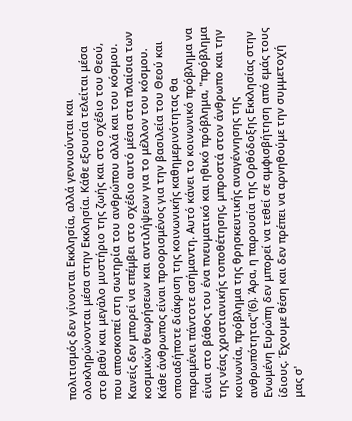πολιτισμός δεν γίνονται Εκκλησία, αλλά γεννιούνται και ολοκληρώνονται μέσα στην Εκκλησία. Κάθε εξουσία τελείται μέσα στο βαθύ και μεγάλο μυστήριο της ζωής και στο σχέδιο του Θεού, που αποσκοπεί στη σωτηρία του ανθρώπου αλλά και του κόσμου. Κανείς δεν μπορεί να επέμβει στο σχέδιο αυτό μέσα στα πλαίσια των κοσμικών θεωρήσεων και αντιλήψεων για το μέλλον του κόσμου. Κάθε άνθρωπος είναι προορισμένος για την βασιλεία του Θεού και οποιαδήποτε διάκριση της κοινωνικής καθημερινότητας θα παραμένει πάντοτε ασήμαντη. Αυτό κάνει το κοινωνικό πρόβλημα να είναι στο βάθος του ένα πνευματικό και ηθικό πρόβλημα, "πρόβλημα της νέας χριστιανικής τοποθέτησης, μπροστά στον άνθρωπο και την κοινωνία, πρόβλημα της θρησκευτικής αναγέννησης της ανθρωπότητας"(6). Άρα, η παρουσία της Ορθόδοξης Εκκλησίας στην Ενωμένη Ευρώπη δεν μπορεί να τεθεί σε αμφισβήτηση από εμάς τους ίδιους. Έχουμε θέση και δεν πρέπει να αρνηθούμε την συμμετοχή μας σ'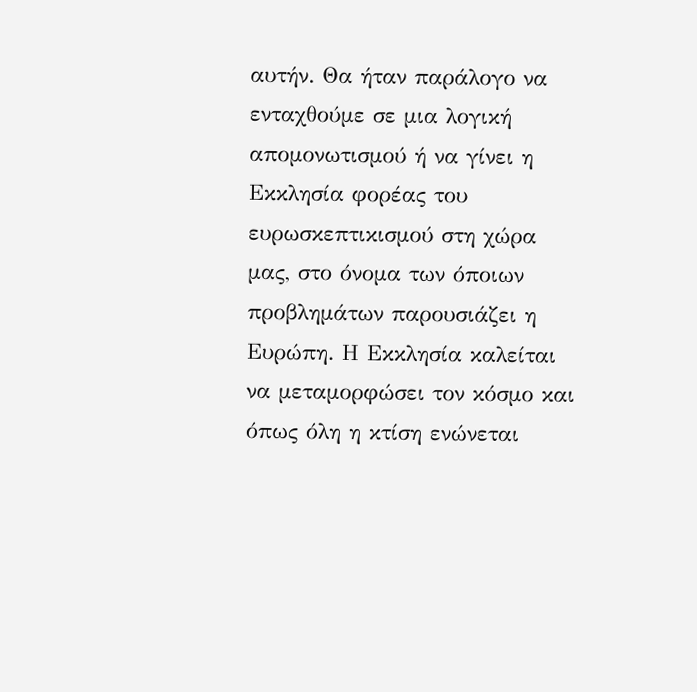αυτήν. Θα ήταν παράλογο να ενταχθούμε σε μια λογική απομονωτισμού ή να γίνει η Εκκλησία φορέας του ευρωσκεπτικισμού στη χώρα μας, στο όνομα των όποιων προβλημάτων παρουσιάζει η Ευρώπη. Η Εκκλησία καλείται να μεταμορφώσει τον κόσμο και όπως όλη η κτίση ενώνεται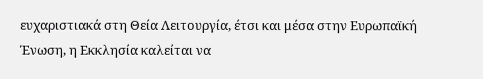ευχαριστιακά στη Θεία Λειτουργία, έτσι και μέσα στην Ευρωπαϊκή Ένωση, η Εκκλησία καλείται να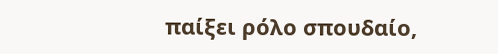παίξει ρόλο σπουδαίο,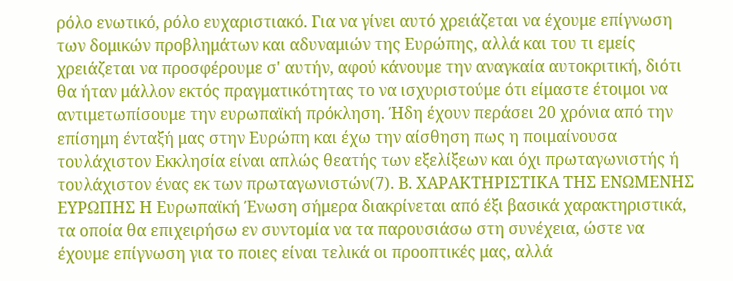ρόλο ενωτικό, ρόλο ευχαριστιακό. Για να γίνει αυτό χρειάζεται να έχουμε επίγνωση των δομικών προβλημάτων και αδυναμιών της Ευρώπης, αλλά και του τι εμείς χρειάζεται να προσφέρουμε σ' αυτήν, αφού κάνουμε την αναγκαία αυτοκριτική, διότι θα ήταν μάλλον εκτός πραγματικότητας το να ισχυριστούμε ότι είμαστε έτοιμοι να αντιμετωπίσουμε την ευρωπαϊκή πρόκληση. Ήδη έχουν περάσει 20 χρόνια από την επίσημη ένταξή μας στην Ευρώπη και έχω την αίσθηση πως η ποιμαίνουσα τουλάχιστον Εκκλησία είναι απλώς θεατής των εξελίξεων και όχι πρωταγωνιστής ή τουλάχιστον ένας εκ των πρωταγωνιστών(7). Β. ΧΑΡΑΚΤΗΡΙΣΤΙΚΑ ΤΗΣ ΕΝΩΜΕΝΗΣ ΕΥΡΩΠΗΣ Η Ευρωπαϊκή Ένωση σήμερα διακρίνεται από έξι βασικά χαρακτηριστικά, τα οποία θα επιχειρήσω εν συντομία να τα παρουσιάσω στη συνέχεια, ώστε να έχουμε επίγνωση για το ποιες είναι τελικά οι προοπτικές μας, αλλά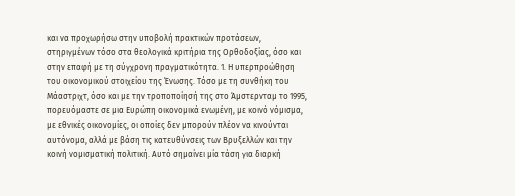και να προχωρήσω στην υποβολή πρακτικών προτάσεων, στηριγμένων τόσο στα θεολογικά κριτήρια της Ορθοδοξίας, όσο και στην επαφή με τη σύγχρονη πραγματικότητα. 1. Η υπερπροώθηση του οικονομικού στοιχείου της Ένωσης. Τόσο με τη συνθήκη του Μάαστριχτ, όσο και με την τροποποίησή της στο Άμστερνταμ το 1995, πορευόμαστε σε μια Ευρώπη οικονομικά ενωμένη, με κοινό νόμισμα, με εθνικές οικονομίες, οι οποίες δεν μπορούν πλέον να κινούνται αυτόνομα, αλλά με βάση τις κατευθύνσεις των Βρυξελλών και την κοινή νομισματική πολιτική. Αυτό σημαίνει μία τάση για διαρκή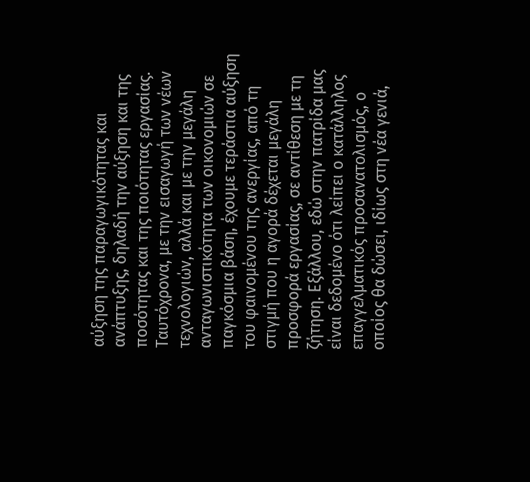αύξηση της παραγωγικότητας και ανάπτυξης, δηλαδή την αύξηση και της ποσότητας και της ποιότητας εργασίας. Ταυτόχρονα, με την εισαγωγή των νέων τεχνολογιών, αλλά και με την μεγάλη ανταγωνιστικότητα των οικονομιών σε παγκόσμια βάση, έχουμε τεράστια αύξηση του φαινομένου της ανεργίας, από τη στιγμή που η αγορά δέχεται μεγάλη προσφορά εργασίας, σε αντίθεση με τη ζήτηση. Εξάλλου, εδώ στην πατρίδα μας είναι δεδομένο ότι λείπει ο κατάλληλος επαγγελματικός προσανατολισμός, ο οποίος θα δώσει, ιδίως στη νέα γενιά,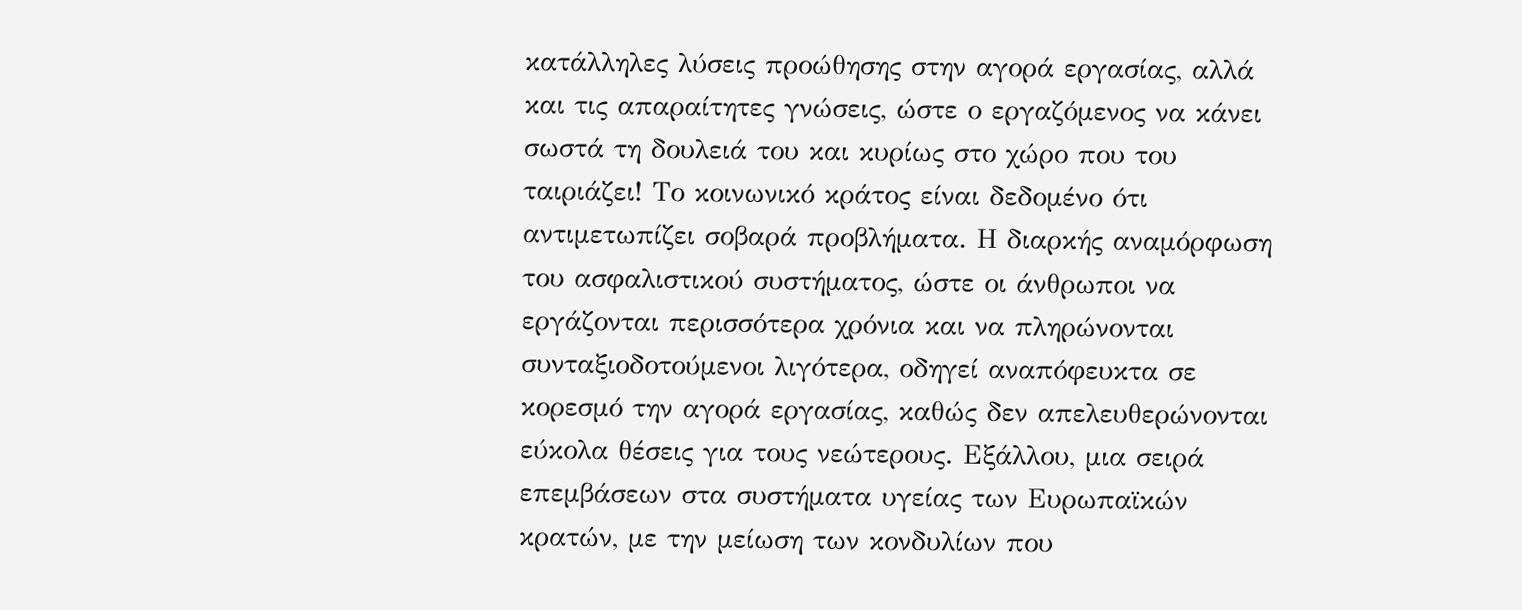κατάλληλες λύσεις προώθησης στην αγορά εργασίας, αλλά και τις απαραίτητες γνώσεις, ώστε ο εργαζόμενος να κάνει σωστά τη δουλειά του και κυρίως στο χώρο που του ταιριάζει! Το κοινωνικό κράτος είναι δεδομένο ότι αντιμετωπίζει σοβαρά προβλήματα. Η διαρκής αναμόρφωση του ασφαλιστικού συστήματος, ώστε οι άνθρωποι να εργάζονται περισσότερα χρόνια και να πληρώνονται συνταξιοδοτούμενοι λιγότερα, οδηγεί αναπόφευκτα σε κορεσμό την αγορά εργασίας, καθώς δεν απελευθερώνονται εύκολα θέσεις για τους νεώτερους. Εξάλλου, μια σειρά επεμβάσεων στα συστήματα υγείας των Ευρωπαϊκών κρατών, με την μείωση των κονδυλίων που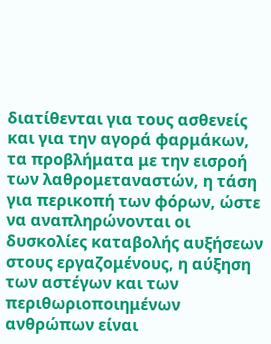διατίθενται για τους ασθενείς και για την αγορά φαρμάκων, τα προβλήματα με την εισροή των λαθρομεταναστών, η τάση για περικοπή των φόρων, ώστε να αναπληρώνονται οι δυσκολίες καταβολής αυξήσεων στους εργαζομένους, η αύξηση των αστέγων και των περιθωριοποιημένων ανθρώπων είναι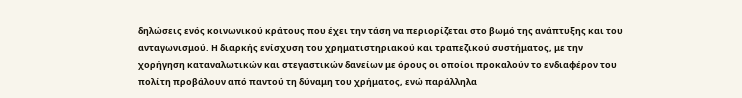δηλώσεις ενός κοινωνικού κράτους που έχει την τάση να περιορίζεται στο βωμό της ανάπτυξης και του ανταγωνισμού. Η διαρκής ενίσχυση του χρηματιστηριακού και τραπεζικού συστήματος, με την χορήγηση καταναλωτικών και στεγαστικών δανείων με όρους οι οποίοι προκαλούν το ενδιαφέρον του πολίτη προβάλουν από παντού τη δύναμη του χρήματος, ενώ παράλληλα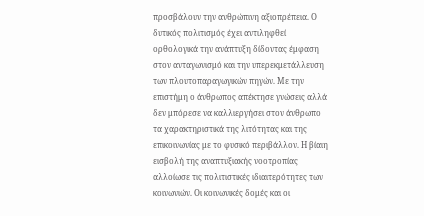προσβάλουν την ανθρώπινη αξιοπρέπεια. Ο δυτικός πολιτισμός έχει αντιληφθεί ορθολογικά την ανάπτυξη δίδοντας έμφαση στον ανταγωνισμό και την υπερεκμετάλλευση των πλουτοπαραγωγικών πηγών. Με την επιστήμη ο άνθρωπος απέκτησε γνώσεις αλλά δεν μπόρεσε να καλλιεργήσει στον άνθρωπο τα χαρακτηριστικά της λιτότητας και της επικοινωνίας με το φυσικό περιβάλλον. Η βίαιη εισβολή της αναπτυξιακής νοοτροπίας αλλοίωσε τις πολιτιστικές ιδιαιτερότητες των κοινωνιών. Οι κοινωνικές δομές και οι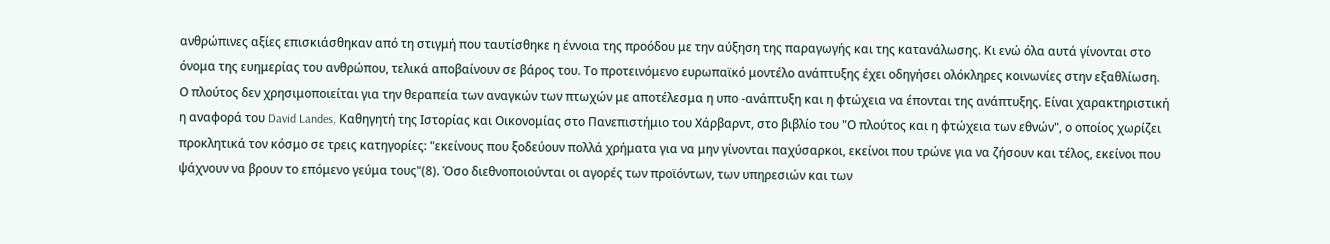ανθρώπινες αξίες επισκιάσθηκαν από τη στιγμή που ταυτίσθηκε η έννοια της προόδου με την αύξηση της παραγωγής και της κατανάλωσης. Κι ενώ όλα αυτά γίνονται στο όνομα της ευημερίας του ανθρώπου, τελικά αποβαίνουν σε βάρος του. Το προτεινόμενο ευρωπαϊκό μοντέλο ανάπτυξης έχει οδηγήσει ολόκληρες κοινωνίες στην εξαθλίωση. Ο πλούτος δεν χρησιμοποιείται για την θεραπεία των αναγκών των πτωχών με αποτέλεσμα η υπο -ανάπτυξη και η φτώχεια να έπονται της ανάπτυξης. Είναι χαρακτηριστική η αναφορά του David Landes, Καθηγητή της Ιστορίας και Οικονομίας στο Πανεπιστήμιο του Χάρβαρντ, στο βιβλίο του "Ο πλούτος και η φτώχεια των εθνών", ο οποίος χωρίζει προκλητικά τον κόσμο σε τρεις κατηγορίες: "εκείνους που ξοδεύουν πολλά χρήματα για να μην γίνονται παχύσαρκοι, εκείνοι που τρώνε για να ζήσουν και τέλος, εκείνοι που ψάχνουν να βρουν το επόμενο γεύμα τους"(8). Όσο διεθνοποιούνται οι αγορές των προϊόντων, των υπηρεσιών και των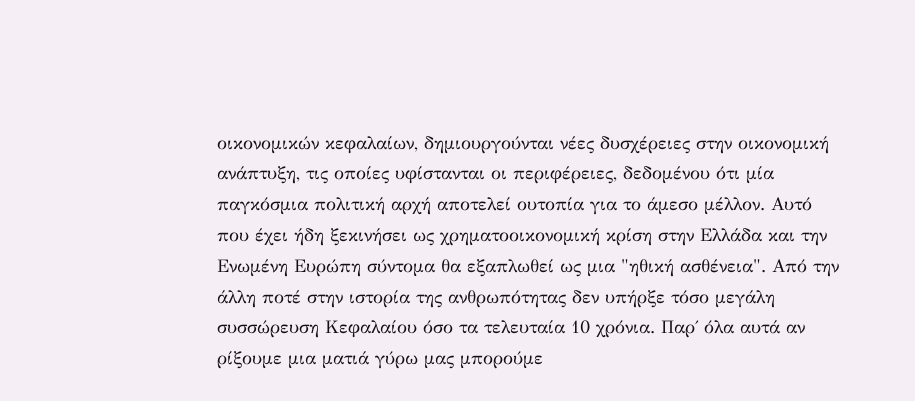οικονομικών κεφαλαίων, δημιουργούνται νέες δυσχέρειες στην οικονομική ανάπτυξη, τις οποίες υφίστανται οι περιφέρειες, δεδομένου ότι μία παγκόσμια πολιτική αρχή αποτελεί ουτοπία για το άμεσο μέλλον. Αυτό που έχει ήδη ξεκινήσει ως χρηματοοικονομική κρίση στην Ελλάδα και την Ενωμένη Ευρώπη σύντομα θα εξαπλωθεί ως μια "ηθική ασθένεια". Από την άλλη ποτέ στην ιστορία της ανθρωπότητας δεν υπήρξε τόσο μεγάλη συσσώρευση Κεφαλαίου όσο τα τελευταία 10 χρόνια. Παρ΄ όλα αυτά αν ρίξουμε μια ματιά γύρω μας μπορούμε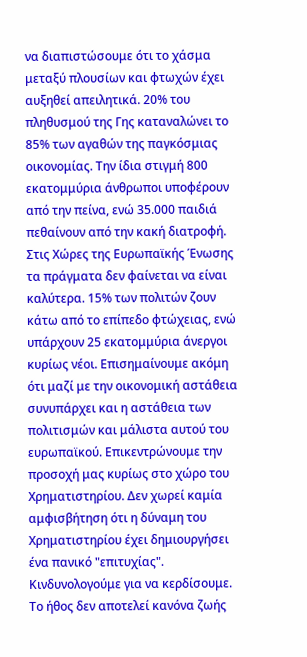να διαπιστώσουμε ότι το χάσμα μεταξύ πλουσίων και φτωχών έχει αυξηθεί απειλητικά. 20% του πληθυσμού της Γης καταναλώνει το 85% των αγαθών της παγκόσμιας οικονομίας. Την ίδια στιγμή 800 εκατομμύρια άνθρωποι υποφέρουν από την πείνα, ενώ 35.000 παιδιά πεθαίνουν από την κακή διατροφή. Στις Χώρες της Ευρωπαϊκής Ένωσης τα πράγματα δεν φαίνεται να είναι καλύτερα. 15% των πολιτών ζουν κάτω από το επίπεδο φτώχειας, ενώ υπάρχουν 25 εκατομμύρια άνεργοι κυρίως νέοι. Επισημαίνουμε ακόμη ότι μαζί με την οικονομική αστάθεια συνυπάρχει και η αστάθεια των πολιτισμών και μάλιστα αυτού του ευρωπαϊκού. Επικεντρώνουμε την προσοχή μας κυρίως στο χώρο του Χρηματιστηρίου. Δεν χωρεί καμία αμφισβήτηση ότι η δύναμη του Χρηματιστηρίου έχει δημιουργήσει ένα πανικό "επιτυχίας". Κινδυνολογούμε για να κερδίσουμε. Το ήθος δεν αποτελεί κανόνα ζωής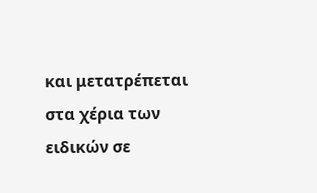και μετατρέπεται στα χέρια των ειδικών σε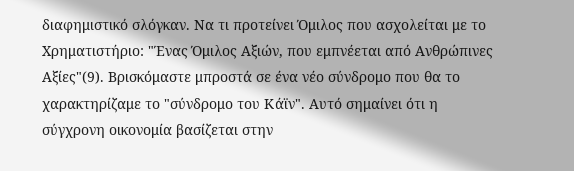διαφημιστικό σλόγκαν. Να τι προτείνει Όμιλος που ασχολείται με το Χρηματιστήριο: "Ένας Όμιλος Αξιών, που εμπνέεται από Ανθρώπινες Αξίες"(9). Βρισκόμαστε μπροστά σε ένα νέο σύνδρομο που θα το χαρακτηρίζαμε το "σύνδρομο του Κάϊν". Αυτό σημαίνει ότι η σύγχρονη οικονομία βασίζεται στην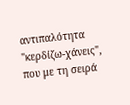αντιπαλότητα "κερδίζω-χάνεις", που με τη σειρά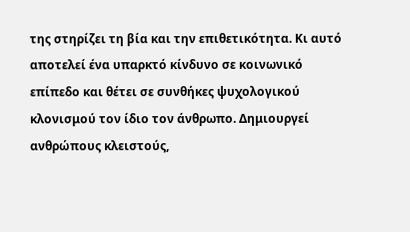της στηρίζει τη βία και την επιθετικότητα. Κι αυτό αποτελεί ένα υπαρκτό κίνδυνο σε κοινωνικό επίπεδο και θέτει σε συνθήκες ψυχολογικού κλονισμού τον ίδιο τον άνθρωπο. Δημιουργεί ανθρώπους κλειστούς,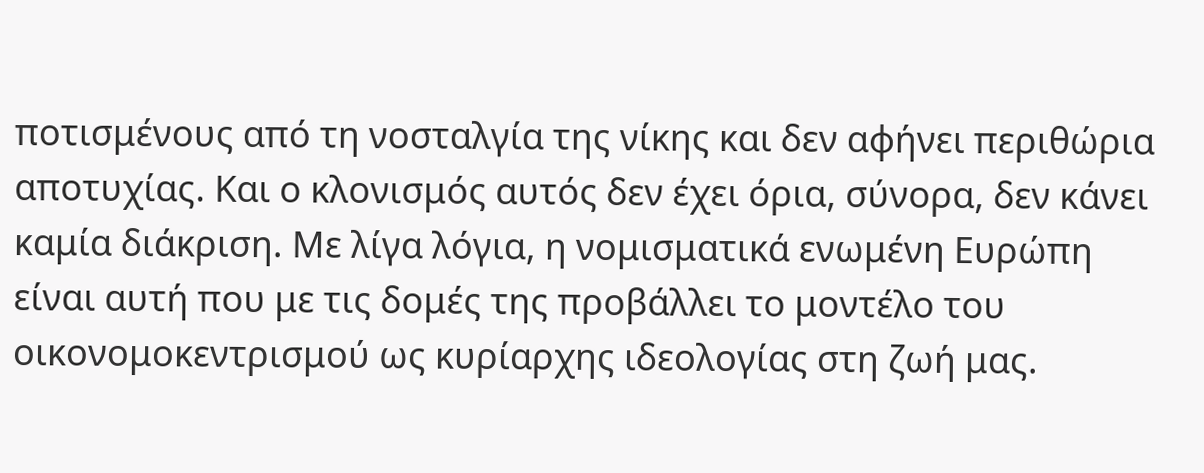ποτισμένους από τη νοσταλγία της νίκης και δεν αφήνει περιθώρια αποτυχίας. Και ο κλονισμός αυτός δεν έχει όρια, σύνορα, δεν κάνει καμία διάκριση. Με λίγα λόγια, η νομισματικά ενωμένη Ευρώπη είναι αυτή που με τις δομές της προβάλλει το μοντέλο του οικονομοκεντρισμού ως κυρίαρχης ιδεολογίας στη ζωή μας.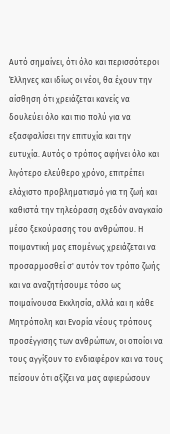Αυτό σημαίνει, ότι όλο και περισσότεροι Έλληνες και ιδίως οι νέοι, θα έχουν την αίσθηση ότι χρειάζεται κανείς να δουλεύει όλο και πιο πολύ για να εξασφαλίσει την επιτυχία και την ευτυχία. Αυτός ο τρόπος αφήνει όλο και λιγότερο ελεύθερο χρόνο, επιτρέπει ελάχιστο προβληματισμό για τη ζωή και καθιστά την τηλεόραση σχεδόν αναγκαίο μέσο ξεκούρασης του ανθρώπου. Η ποιμαντική μας επομένως χρειάζεται να προσαρμοσθεί σ' αυτόν τον τρόπο ζωής και να αναζητήσουμε τόσο ως ποιμαίνουσα Εκκλησία, αλλά και η κάθε Μητρόπολη και Ενορία νέους τρόπους προσέγγισης των ανθρώπων, οι οποίοι να τους αγγίξουν το ενδιαφέρον και να τους πείσουν ότι αξίζει να μας αφιερώσουν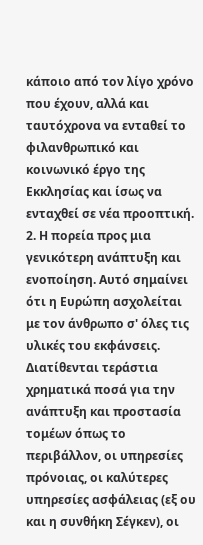κάποιο από τον λίγο χρόνο που έχουν, αλλά και ταυτόχρονα να ενταθεί το φιλανθρωπικό και κοινωνικό έργο της Εκκλησίας και ίσως να ενταχθεί σε νέα προοπτική. 2. Η πορεία προς μια γενικότερη ανάπτυξη και ενοποίηση. Αυτό σημαίνει ότι η Ευρώπη ασχολείται με τον άνθρωπο σ' όλες τις υλικές του εκφάνσεις. Διατίθενται τεράστια χρηματικά ποσά για την ανάπτυξη και προστασία τομέων όπως το περιβάλλον, οι υπηρεσίες πρόνοιας, οι καλύτερες υπηρεσίες ασφάλειας (εξ ου και η συνθήκη Σέγκεν), οι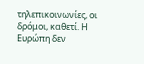τηλεπικοινωνίες, οι δρόμοι, καθετί. Η Ευρώπη δεν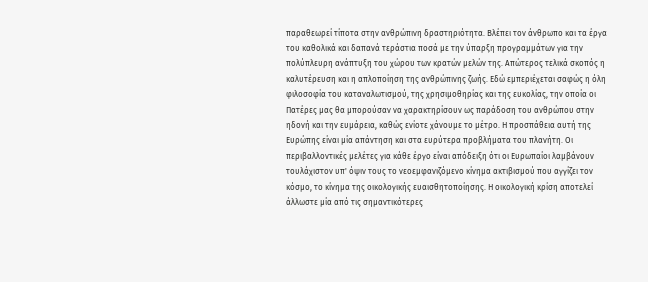παραθεωρεί τίποτα στην ανθρώπινη δραστηριότητα. Βλέπει τον άνθρωπο και τα έργα του καθολικά και δαπανά τεράστια ποσά με την ύπαρξη προγραμμάτων για την πολύπλευρη ανάπτυξη του χώρου των κρατών μελών της. Απώτερος τελικά σκοπός η καλυτέρευση και η απλοποίηση της ανθρώπινης ζωής. Εδώ εμπεριέχεται σαφώς η όλη φιλοσοφία του καταναλωτισμού, της χρησιμοθηρίας και της ευκολίας, την οποία οι Πατέρες μας θα μπορούσαν να χαρακτηρίσουν ως παράδοση του ανθρώπου στην ηδονή και την ευμάρεια, καθώς ενίοτε χάνουμε το μέτρο. Η προσπάθεια αυτή της Ευρώπης είναι μία απάντηση και στα ευρύτερα προβλήματα του πλανήτη. Οι περιβαλλοντικές μελέτες για κάθε έργο είναι απόδειξη ότι οι Ευρωπαίοι λαμβάνουν τουλάχιστον υπ' όψιν τους το νεοεμφανιζόμενο κίνημα ακτιβισμού που αγγίζει τον κόσμο, το κίνημα της οικολογικής ευαισθητοποίησης. Η οικολογική κρίση αποτελεί άλλωστε μία από τις σημαντικότερες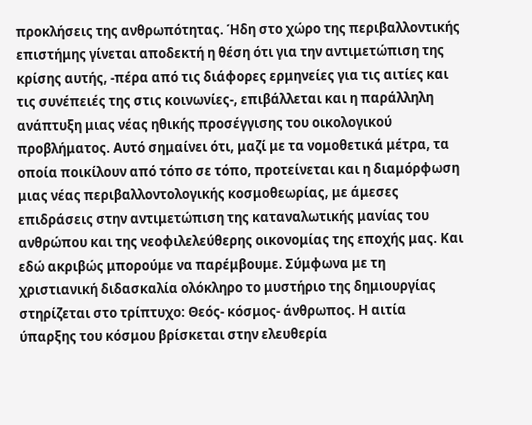προκλήσεις της ανθρωπότητας. Ήδη στο χώρο της περιβαλλοντικής επιστήμης γίνεται αποδεκτή η θέση ότι για την αντιμετώπιση της κρίσης αυτής, -πέρα από τις διάφορες ερμηνείες για τις αιτίες και τις συνέπειές της στις κοινωνίες-, επιβάλλεται και η παράλληλη ανάπτυξη μιας νέας ηθικής προσέγγισης του οικολογικού προβλήματος. Αυτό σημαίνει ότι, μαζί με τα νομοθετικά μέτρα, τα οποία ποικίλουν από τόπο σε τόπο, προτείνεται και η διαμόρφωση μιας νέας περιβαλλοντολογικής κοσμοθεωρίας, με άμεσες επιδράσεις στην αντιμετώπιση της καταναλωτικής μανίας του ανθρώπου και της νεοφιλελεύθερης οικονομίας της εποχής μας. Και εδώ ακριβώς μπορούμε να παρέμβουμε. Σύμφωνα με τη χριστιανική διδασκαλία ολόκληρο το μυστήριο της δημιουργίας στηρίζεται στο τρίπτυχο: Θεός- κόσμος- άνθρωπος. Η αιτία ύπαρξης του κόσμου βρίσκεται στην ελευθερία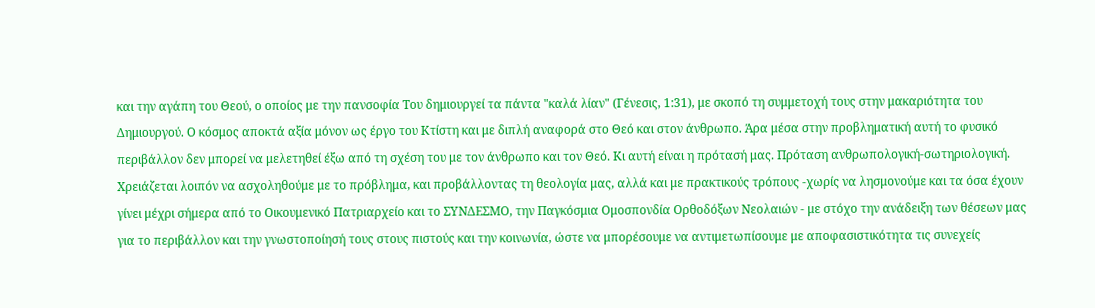και την αγάπη του Θεού, ο οποίος με την πανσοφία Του δημιουργεί τα πάντα "καλά λίαν" (Γένεσις, 1:31), με σκοπό τη συμμετοχή τους στην μακαριότητα του Δημιουργού. Ο κόσμος αποκτά αξία μόνον ως έργο του Κτίστη και με διπλή αναφορά στο Θεό και στον άνθρωπο. Άρα μέσα στην προβληματική αυτή το φυσικό περιβάλλον δεν μπορεί να μελετηθεί έξω από τη σχέση του με τον άνθρωπο και τον Θεό. Κι αυτή είναι η πρότασή μας. Πρόταση ανθρωπολογική-σωτηριολογική. Χρειάζεται λοιπόν να ασχοληθούμε με το πρόβλημα, και προβάλλοντας τη θεολογία μας, αλλά και με πρακτικούς τρόπους -χωρίς να λησμονούμε και τα όσα έχουν γίνει μέχρι σήμερα από το Οικουμενικό Πατριαρχείο και το ΣΥΝΔΕΣΜΟ, την Παγκόσμια Ομοσπονδία Ορθοδόξων Νεολαιών - με στόχο την ανάδειξη των θέσεων μας για το περιβάλλον και την γνωστοποίησή τους στους πιστούς και την κοινωνία, ώστε να μπορέσουμε να αντιμετωπίσουμε με αποφασιστικότητα τις συνεχείς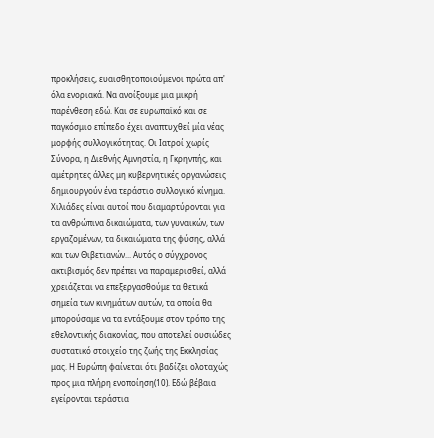προκλήσεις, ευαισθητοποιούμενοι πρώτα απ' όλα ενοριακά. Να ανοίξουμε μια μικρή παρένθεση εδώ. Και σε ευρωπαϊκό και σε παγκόσμιο επίπεδο έχει αναπτυχθεί μία νέας μορφής συλλογικότητας. Οι Ιατροί χωρίς Σύνορα, η Διεθνής Αμνηστία, η Γκρηνπής, και αμέτρητες άλλες μη κυβερνητικές οργανώσεις δημιουργούν ένα τεράστιο συλλογικό κίνημα. Χιλιάδες είναι αυτοί που διαμαρτύρονται για τα ανθρώπινα δικαιώματα, των γυναικών, των εργαζομένων, τα δικαιώματα της φύσης, αλλά και των Θιβετιανών... Αυτός ο σύγχρονος ακτιβισμός δεν πρέπει να παραμερισθεί, αλλά χρειάζεται να επεξεργασθούμε τα θετικά σημεία των κινημάτων αυτών, τα οποία θα μπορούσαμε να τα εντάξουμε στον τρόπο της εθελοντικής διακονίας, που αποτελεί ουσιώδες συστατικό στοιχείο της ζωής της Εκκλησίας μας. Η Ευρώπη φαίνεται ότι βαδίζει ολοταχώς προς μια πλήρη ενοποίηση(10). Εδώ βέβαια εγείρονται τεράστια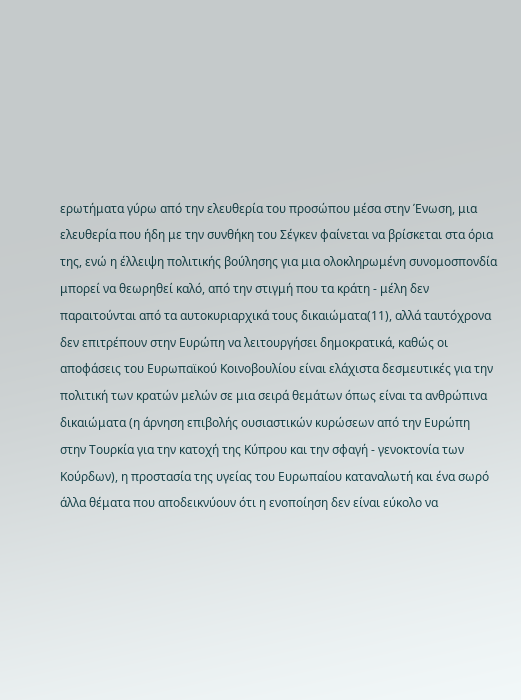ερωτήματα γύρω από την ελευθερία του προσώπου μέσα στην Ένωση, μια ελευθερία που ήδη με την συνθήκη του Σέγκεν φαίνεται να βρίσκεται στα όρια της, ενώ η έλλειψη πολιτικής βούλησης για μια ολοκληρωμένη συνομοσπονδία μπορεί να θεωρηθεί καλό, από την στιγμή που τα κράτη - μέλη δεν παραιτούνται από τα αυτοκυριαρχικά τους δικαιώματα(11), αλλά ταυτόχρονα δεν επιτρέπουν στην Ευρώπη να λειτουργήσει δημοκρατικά, καθώς οι αποφάσεις του Ευρωπαϊκού Κοινοβουλίου είναι ελάχιστα δεσμευτικές για την πολιτική των κρατών μελών σε μια σειρά θεμάτων όπως είναι τα ανθρώπινα δικαιώματα (η άρνηση επιβολής ουσιαστικών κυρώσεων από την Ευρώπη στην Τουρκία για την κατοχή της Κύπρου και την σφαγή - γενοκτονία των Κούρδων), η προστασία της υγείας του Ευρωπαίου καταναλωτή και ένα σωρό άλλα θέματα που αποδεικνύουν ότι η ενοποίηση δεν είναι εύκολο να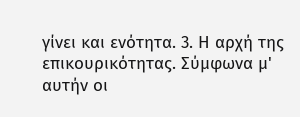γίνει και ενότητα. 3. Η αρχή της επικουρικότητας. Σύμφωνα μ' αυτήν οι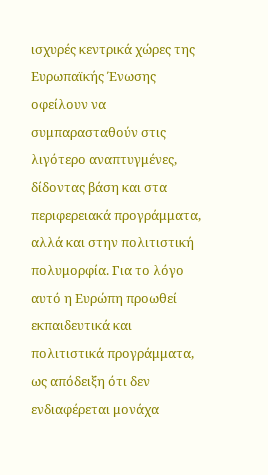ισχυρές κεντρικά χώρες της Ευρωπαϊκής Ένωσης οφείλουν να συμπαρασταθούν στις λιγότερο αναπτυγμένες, δίδοντας βάση και στα περιφερειακά προγράμματα, αλλά και στην πολιτιστική πολυμορφία. Για το λόγο αυτό η Ευρώπη προωθεί εκπαιδευτικά και πολιτιστικά προγράμματα, ως απόδειξη ότι δεν ενδιαφέρεται μονάχα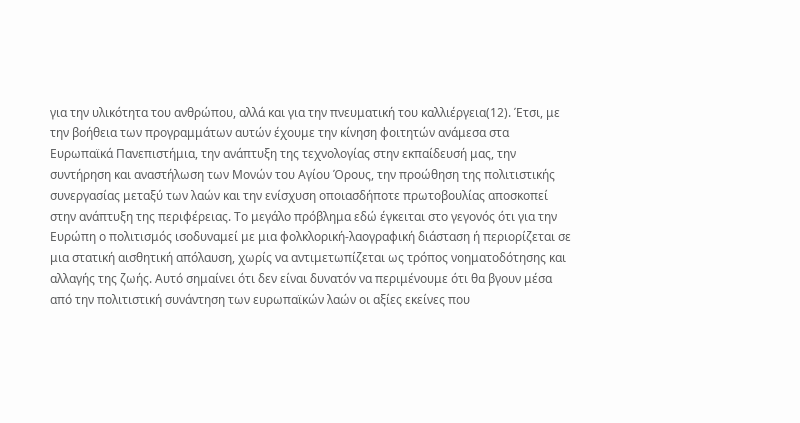για την υλικότητα του ανθρώπου, αλλά και για την πνευματική του καλλιέργεια(12). Έτσι, με την βοήθεια των προγραμμάτων αυτών έχουμε την κίνηση φοιτητών ανάμεσα στα Ευρωπαϊκά Πανεπιστήμια, την ανάπτυξη της τεχνολογίας στην εκπαίδευσή μας, την συντήρηση και αναστήλωση των Μονών του Αγίου Όρους, την προώθηση της πολιτιστικής συνεργασίας μεταξύ των λαών και την ενίσχυση οποιασδήποτε πρωτοβουλίας αποσκοπεί στην ανάπτυξη της περιφέρειας. Το μεγάλο πρόβλημα εδώ έγκειται στο γεγονός ότι για την Ευρώπη ο πολιτισμός ισοδυναμεί με μια φολκλορική-λαογραφική διάσταση ή περιορίζεται σε μια στατική αισθητική απόλαυση, χωρίς να αντιμετωπίζεται ως τρόπος νοηματοδότησης και αλλαγής της ζωής. Αυτό σημαίνει ότι δεν είναι δυνατόν να περιμένουμε ότι θα βγουν μέσα από την πολιτιστική συνάντηση των ευρωπαϊκών λαών οι αξίες εκείνες που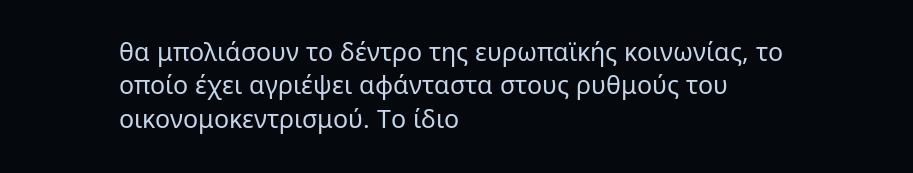θα μπολιάσουν το δέντρο της ευρωπαϊκής κοινωνίας, το οποίο έχει αγριέψει αφάνταστα στους ρυθμούς του οικονομοκεντρισμού. Το ίδιο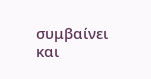συμβαίνει και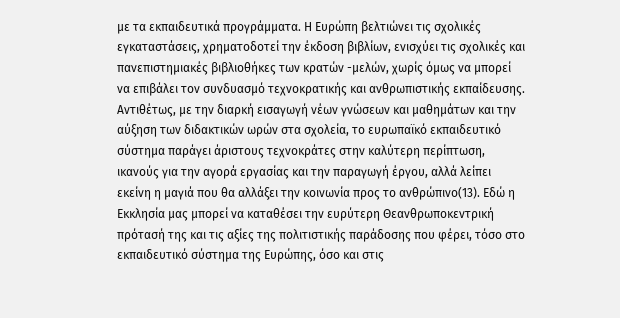με τα εκπαιδευτικά προγράμματα. Η Ευρώπη βελτιώνει τις σχολικές εγκαταστάσεις, χρηματοδοτεί την έκδοση βιβλίων, ενισχύει τις σχολικές και πανεπιστημιακές βιβλιοθήκες των κρατών -μελών, χωρίς όμως να μπορεί να επιβάλει τον συνδυασμό τεχνοκρατικής και ανθρωπιστικής εκπαίδευσης. Αντιθέτως, με την διαρκή εισαγωγή νέων γνώσεων και μαθημάτων και την αύξηση των διδακτικών ωρών στα σχολεία, το ευρωπαϊκό εκπαιδευτικό σύστημα παράγει άριστους τεχνοκράτες στην καλύτερη περίπτωση, ικανούς για την αγορά εργασίας και την παραγωγή έργου, αλλά λείπει εκείνη η μαγιά που θα αλλάξει την κοινωνία προς το ανθρώπινο(13). Εδώ η Εκκλησία μας μπορεί να καταθέσει την ευρύτερη Θεανθρωποκεντρική πρότασή της και τις αξίες της πολιτιστικής παράδοσης που φέρει, τόσο στο εκπαιδευτικό σύστημα της Ευρώπης, όσο και στις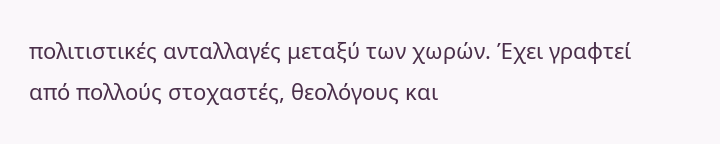πολιτιστικές ανταλλαγές μεταξύ των χωρών. Έχει γραφτεί από πολλούς στοχαστές, θεολόγους και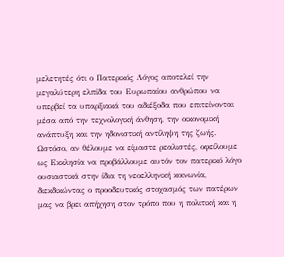μελετητές ότι ο Πατερικός Λόγος αποτελεί την μεγαλύτερη ελπίδα του Ευρωπαίου ανθρώπου να υπερβεί τα υπαρξιακά του αδιέξοδα που επιτείνονται μέσα από την τεχνολογική άνθηση, την οικονομική ανάπτυξη και την ηδονιστική αντίληψη της ζωής. Ωστόσο, αν θέλουμε να είμαστε ρεαλιστές, οφείλουμε ως Εκκλησία να προβάλλουμε αυτόν τον πατερικό λόγο ουσιαστικά στην ίδια τη νεοελληνική κοινωνία, διεκδικώντας ο προοδευτικός στοχασμός των πατέρων μας να βρει απήχηση στον τρόπο που η πολιτική και η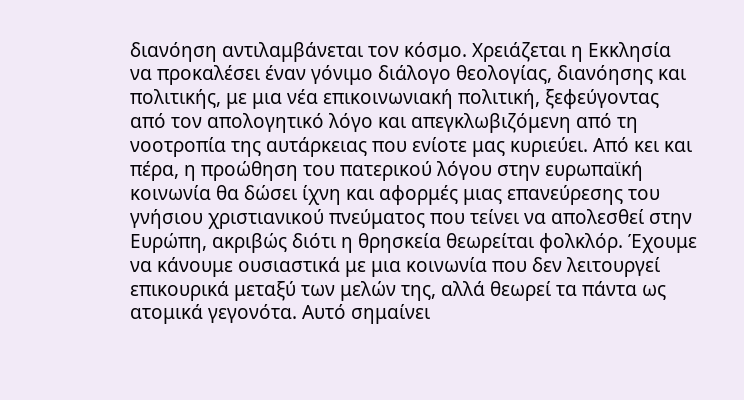διανόηση αντιλαμβάνεται τον κόσμο. Χρειάζεται η Εκκλησία να προκαλέσει έναν γόνιμο διάλογο θεολογίας, διανόησης και πολιτικής, με μια νέα επικοινωνιακή πολιτική, ξεφεύγοντας από τον απολογητικό λόγο και απεγκλωβιζόμενη από τη νοοτροπία της αυτάρκειας που ενίοτε μας κυριεύει. Από κει και πέρα, η προώθηση του πατερικού λόγου στην ευρωπαϊκή κοινωνία θα δώσει ίχνη και αφορμές μιας επανεύρεσης του γνήσιου χριστιανικού πνεύματος που τείνει να απολεσθεί στην Ευρώπη, ακριβώς διότι η θρησκεία θεωρείται φολκλόρ. Έχουμε να κάνουμε ουσιαστικά με μια κοινωνία που δεν λειτουργεί επικουρικά μεταξύ των μελών της, αλλά θεωρεί τα πάντα ως ατομικά γεγονότα. Αυτό σημαίνει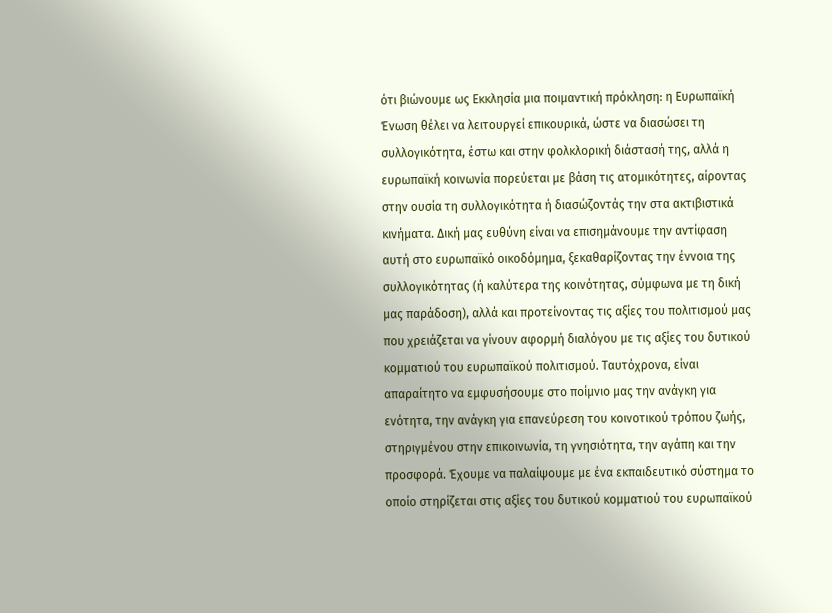ότι βιώνουμε ως Εκκλησία μια ποιμαντική πρόκληση: η Ευρωπαϊκή Ένωση θέλει να λειτουργεί επικουρικά, ώστε να διασώσει τη συλλογικότητα, έστω και στην φολκλορική διάστασή της, αλλά η ευρωπαϊκή κοινωνία πορεύεται με βάση τις ατομικότητες, αίροντας στην ουσία τη συλλογικότητα ή διασώζοντάς την στα ακτιβιστικά κινήματα. Δική μας ευθύνη είναι να επισημάνουμε την αντίφαση αυτή στο ευρωπαϊκό οικοδόμημα, ξεκαθαρίζοντας την έννοια της συλλογικότητας (ή καλύτερα της κοινότητας, σύμφωνα με τη δική μας παράδοση), αλλά και προτείνοντας τις αξίες του πολιτισμού μας που χρειάζεται να γίνουν αφορμή διαλόγου με τις αξίες του δυτικού κομματιού του ευρωπαϊκού πολιτισμού. Ταυτόχρονα, είναι απαραίτητο να εμφυσήσουμε στο ποίμνιο μας την ανάγκη για ενότητα, την ανάγκη για επανεύρεση του κοινοτικού τρόπου ζωής, στηριγμένου στην επικοινωνία, τη γνησιότητα, την αγάπη και την προσφορά. Έχουμε να παλαίψουμε με ένα εκπαιδευτικό σύστημα το οποίο στηρίζεται στις αξίες του δυτικού κομματιού του ευρωπαϊκού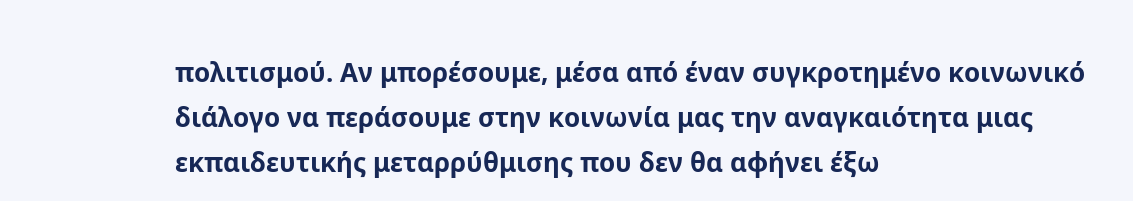πολιτισμού. Αν μπορέσουμε, μέσα από έναν συγκροτημένο κοινωνικό διάλογο να περάσουμε στην κοινωνία μας την αναγκαιότητα μιας εκπαιδευτικής μεταρρύθμισης που δεν θα αφήνει έξω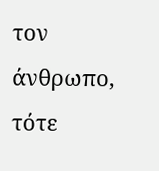τον άνθρωπο, τότε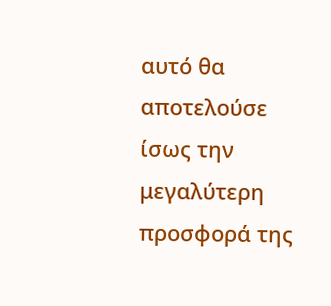αυτό θα αποτελούσε ίσως την μεγαλύτερη προσφορά της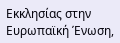Εκκλησίας στην Ευρωπαϊκή Ένωση,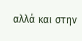αλλά και στην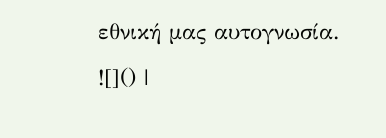εθνική μας αυτογνωσία.
![]() |